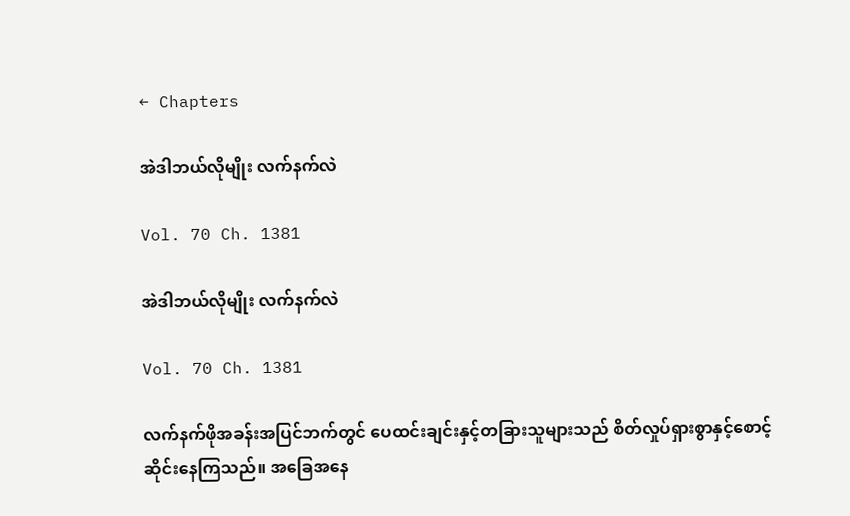← Chapters

အဲဒါဘယ်လိုမျိုး လက်နက်လဲ

Vol. 70 Ch. 1381

အဲဒါဘယ်လိုမျိုး လက်နက်လဲ

Vol. 70 Ch. 1381

လက်နက်ဖိုအခန်းအပြင်ဘက်တွင် ပေထင်းချင်းနှင့်တခြားသူများသည် စိတ်လှုပ်ရှားစွာနှင့်စောင့်ဆိုင်းနေကြသည်။ အခြေအနေ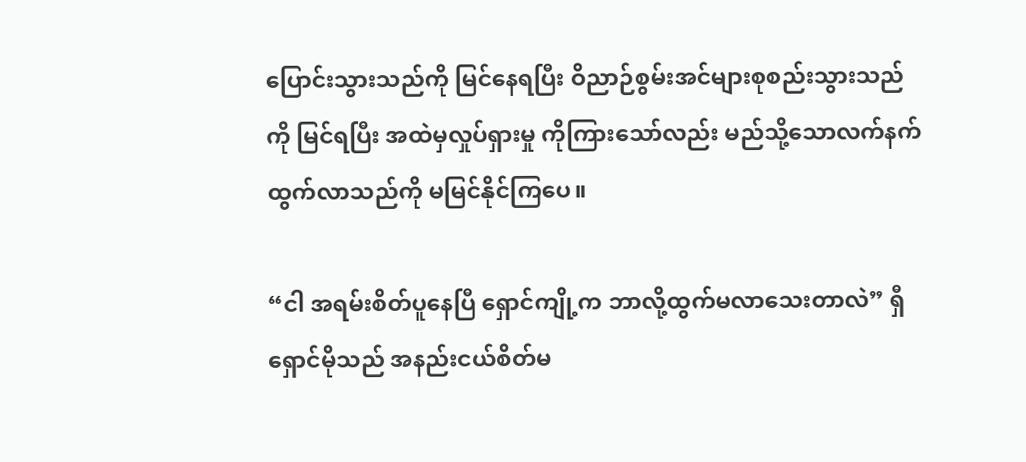ပြောင်းသွားသည်ကို မြင်နေရပြီး ဝိညာဉ်စွမ်းအင်များစုစည်းသွားသည်ကို မြင်ရပြီး အထဲမှလှုပ်ရှားမှု ကိုကြားသော်လည်း မည်သို့သောလက်နက်ထွက်လာသည်ကို မမြင်နိုင်ကြပေ။

“ငါ အရမ်းစိတ်ပူနေပြီ ရှောင်ကျို့က ဘာလို့ထွက်မလာသေးတာလဲ” ရှီရှောင်မိုသည် အနည်းငယ်စိတ်မ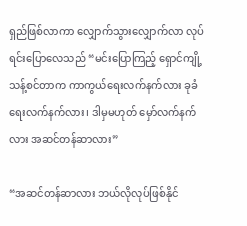ရှည်ဖြစ်လာကာ လျှောက်သွားလျှောက်လာ လုပ်ရင်းပြောလေသည် “မင်းပြောကြည့် ရှောင်ကျို့သန့်စင်တာက ကာကွယ်ရေးလက်နက်လား ခုခံရေးလက်နက်လား၊ ဒါမှမဟုတ် မှော်လက်နက် လား အဆင်တန်ဆာလား”

“အဆင်တန်ဆာလား ဘယ်လိုလုပ်ဖြစ်နိုင်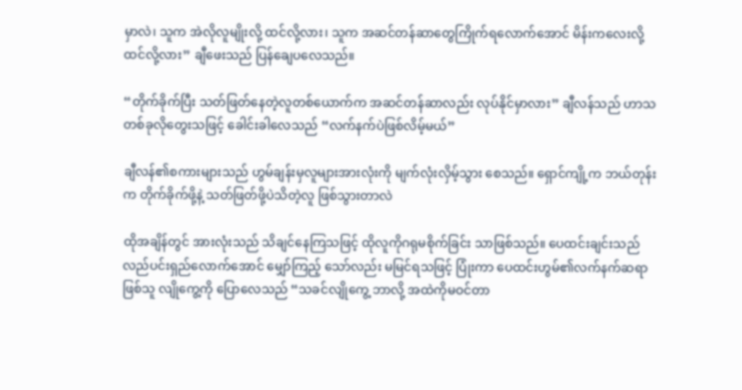မှာလဲ၊ သူက အဲလိုလူမျိုးလို့ ထင်လို့လား၊ သူက အဆင်တန်ဆာတွေကြိုက်ရလောက်အောင် မိန်းကလေးလို့ ထင်လို့လား” ချီဖေးသည် ပြန်ချေပလေသည်။

“တိုက်ခိုက်ပြီး သတ်ဖြတ်နေတဲ့လူတစ်ယောက်က အဆင်တန်ဆာလည်း လုပ်နိုင်မှာလား” ချီလန်သည် ဟာသတစ်ခုလိုတွေးသဖြင့် ခေါင်းခါလေသည် “လက်နက်ပဲဖြစ်လိမ့်မယ်”

ချီလန်၏စကားများသည် ဟွမ်ချန်းမှလူများအားလုံးကို မျက်လုံးလှိမ့်သွား စေသည်။ ရှောင်ကျို့က ဘယ်တုန်းက တိုက်ခိုက်ဖို့နဲ့ သတ်ဖြတ်ဖို့ပဲသိတဲ့လူ ဖြစ်သွားတာလဲ

ထိုအချိန်တွင် အားလုံးသည် သိချင်နေကြသဖြင့် ထိုလူကိုဂရုမစိုက်ခြင်း သာဖြစ်သည်။ ပေထင်းချင်းသည် လည်ပင်းရှည်လောက်အောင် မျှော်ကြည့် သော်လည်း မမြင်ရသဖြင့် ပြုံးကာ ပေထင်းဟွမ်၏လက်နက်ဆရာဖြစ်သူ လျိုကွေ့ကို ပြောလေသည် “သခင်လျိုကွေ့ ဘာလို့ အထဲကိုမဝင်တာ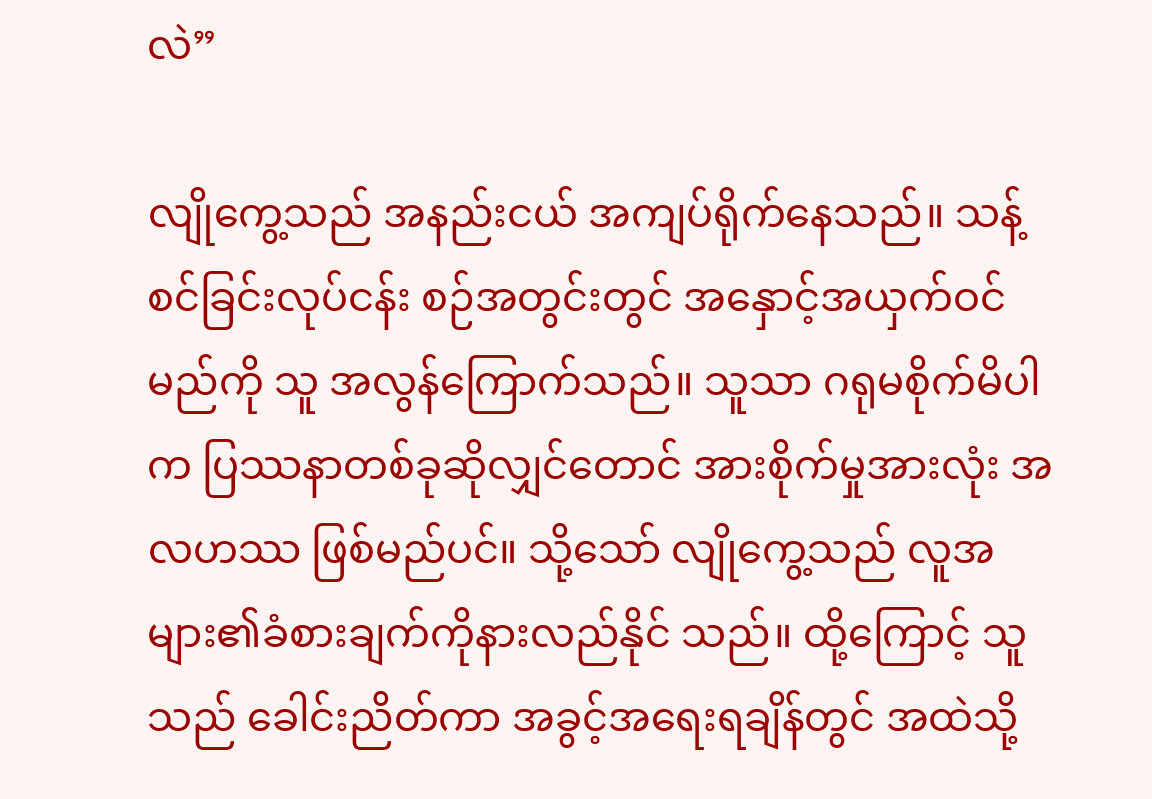လဲ”

လျိုကွေ့သည် အနည်းငယ် အကျပ်ရိုက်နေသည်။ သန့်စင်ခြင်းလုပ်ငန်း စဉ်အတွင်းတွင် အနှောင့်အယှက်ဝင်မည်ကို သူ အလွန်ကြောက်သည်။ သူသာ ဂရုမစိုက်မိပါက ပြဿနာတစ်ခုဆိုလျှင်တောင် အားစိုက်မှုအားလုံး အလဟဿ ဖြစ်မည်ပင်။ သို့သော် လျိုကွေ့သည် လူအများ၏ခံစားချက်ကိုနားလည်နိုင် သည်။ ထို့ကြောင့် သူသည် ခေါင်းညိတ်ကာ အခွင့်အရေးရချိန်တွင် အထဲသို့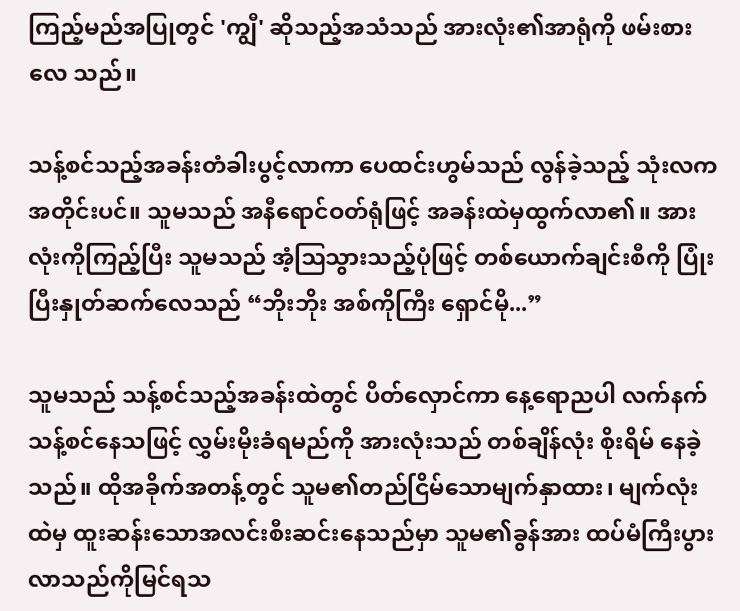ကြည့်မည်အပြုတွင် 'ကျွီ' ဆိုသည့်အသံသည် အားလုံး၏အာရုံကို ဖမ်းစားလေ သည်။

သန့်စင်သည့်အခန်းတံခါးပွင့်လာကာ ပေထင်းဟွမ်သည် လွန်ခဲ့သည့် သုံးလကအတိုင်းပင်။ သူမသည် အနီရောင်ဝတ်ရုံဖြင့် အခန်းထဲမှထွက်လာ၏။ အားလုံးကိုကြည့်ပြီး သူမသည် အံ့ဩသွားသည့်ပုံဖြင့် တစ်ယောက်ချင်းစီကို ပြုံးပြီးနှုတ်ဆက်လေသည် “ဘိုးဘိုး အစ်ကိုကြီး ရှောင်မို...”

သူမသည် သန့်စင်သည့်အခန်းထဲတွင် ပိတ်လှောင်ကာ နေ့ရောညပါ လက်နက်သန့်စင်နေသဖြင့် လွှမ်းမိုးခံရမည်ကို အားလုံးသည် တစ်ချိန်လုံး စိုးရိမ် နေခဲ့သည်။ ထိုအခိုက်အတန့်တွင် သူမ၏တည်ငြိမ်သောမျက်နှာထား၊ မျက်လုံး ထဲမှ ထူးဆန်းသောအလင်းစီးဆင်းနေသည်မှာ သူမ၏ခွန်အား ထပ်မံကြီးပွား လာသည်ကိုမြင်ရသ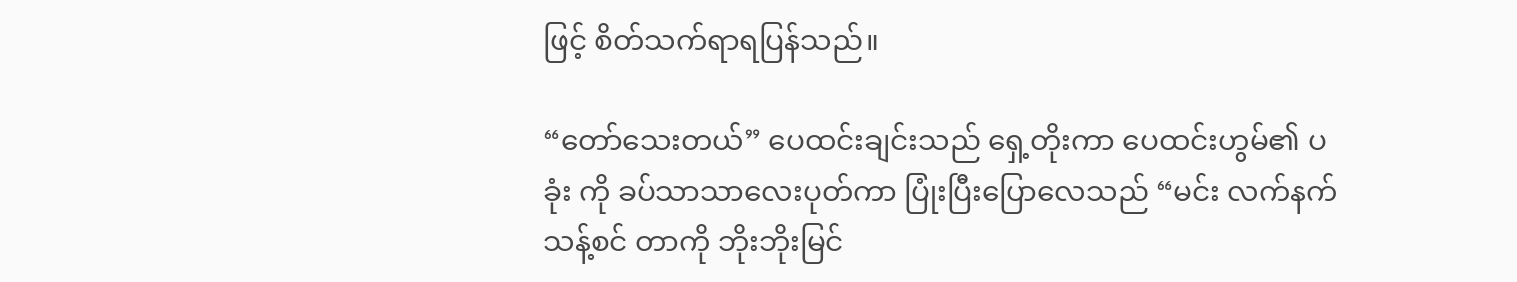ဖြင့် စိတ်သက်ရာရပြန်သည်။

“တော်သေးတယ်” ပေထင်းချင်းသည် ရှေ့တိုးကာ ပေထင်းဟွမ်၏ ပခုံး ကို ခပ်သာသာလေးပုတ်ကာ ပြုံးပြီးပြောလေသည် “မင်း လက်နက်သန့်စင် တာကို ဘိုးဘိုးမြင်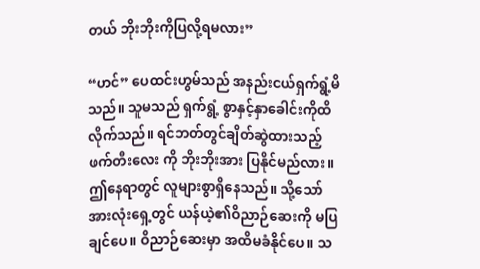တယ် ဘိုးဘိုးကိုပြလို့ရမလား”

“ဟင်” ပေထင်းဟွမ်သည် အနည်းငယ်ရှက်ရွံ့မိသည်။ သူမသည် ရှက်ရွံ့ စွာနှင့်နှာခေါင်းကိုထိလိုက်သည်။ ရင်ဘတ်တွင်ချိတ်ဆွဲထားသည့် ဖက်တီးလေး ကို ဘိုးဘိုးအား ပြနိုင်မည်လား။ ဤနေရာတွင် လူများစွာရှိနေသည်။ သို့သော် အားလုံးရှေ့တွင် ယန်ယဲ့၏ဝိညာဉ်ဆေးကို မပြချင်ပေ။ ဝိညာဉ်ဆေးမှာ အထိမခံနိုင်ပေ။ သ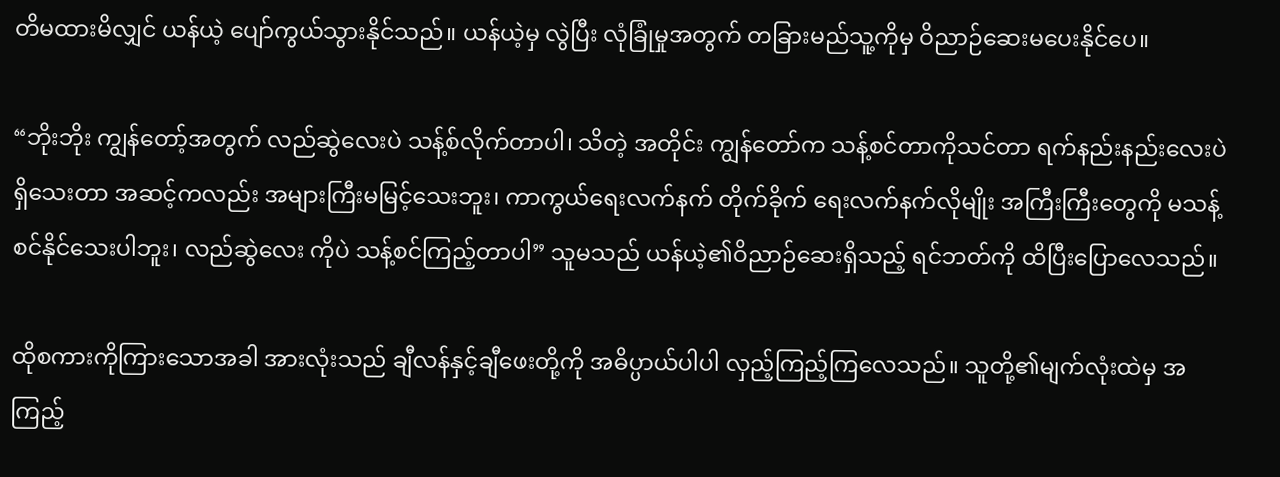တိမထားမိလျှင် ယန်ယဲ့ ပျော်ကွယ်သွားနိုင်သည်။ ယန်ယဲ့မှ လွဲပြီး လုံခြုံမှုအတွက် တခြားမည်သူ့ကိုမှ ဝိညာဉ်ဆေးမပေးနိုင်ပေ။

“ဘိုးဘိုး ကျွန်တော့်အတွက် လည်ဆွဲလေးပဲ သန့်စ်လိုက်တာပါ၊ သိတဲ့ အတိုင်း ကျွန်တော်က သန့်စင်တာကိုသင်တာ ရက်နည်းနည်းလေးပဲရှိသေးတာ အဆင့်ကလည်း အများကြီးမမြင့်သေးဘူး၊ ကာကွယ်ရေးလက်နက် တိုက်ခိုက် ရေးလက်နက်လိုမျိုး အကြီးကြီးတွေကို မသန့်စင်နိုင်သေးပါဘူး၊ လည်ဆွဲလေး ကိုပဲ သန့်စင်ကြည့်တာပါ” သူမသည် ယန်ယဲ့၏ဝိညာဉ်ဆေးရှိသည့် ရင်ဘတ်ကို ထိပြီးပြောလေသည်။

ထိုစကားကိုကြားသောအခါ အားလုံးသည် ချီလန်နှင့်ချီဖေးတို့ကို အဓိပ္ပာယ်ပါပါ လှည့်ကြည့်ကြလေသည်။ သူတို့၏မျက်လုံးထဲမှ အကြည့်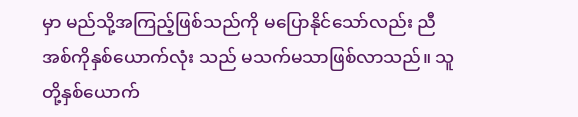မှာ မည်သို့အကြည့်ဖြစ်သည်ကို မပြောနိုင်သော်လည်း ညီအစ်ကိုနှစ်ယောက်လုံး သည် မသက်မသာဖြစ်လာသည်။ သူတို့နှစ်ယောက်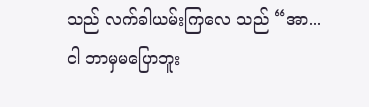သည် လက်ခါယမ်းကြလေ သည် “အာ... ငါ ဘာမှမပြောဘူး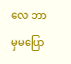လေ ဘာမှမပြော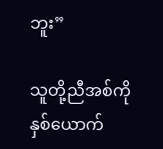ဘူး”

သူတို့ညီအစ်ကိုနှစ်ယောက်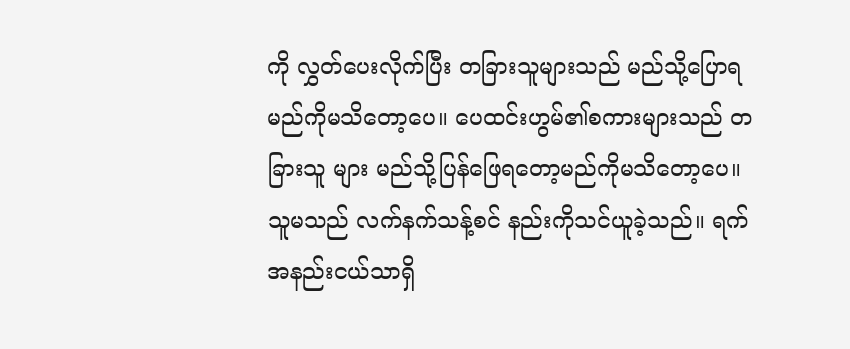ကို လွှတ်ပေးလိုက်ပြီး တခြားသူများသည် မည်သို့ပြောရမည်ကိုမသိတော့ပေ။ ပေထင်းဟွမ်၏စကားများသည် တခြားသူ များ မည်သို့ပြန်ဖြေရတော့မည်ကိုမသိတော့ပေ။ သူမသည် လက်နက်သန့်စင် နည်းကိုသင်ယူခဲ့သည်။ ရက်အနည်းငယ်သာရှိ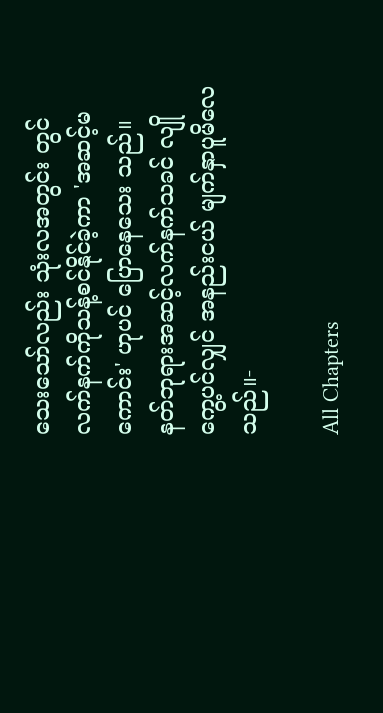သေးသော်လည်း သုံးလအတွင်း တွင် လက်နက်ကိုသန့်စင်နိုင်ခဲ့ကာ 'အဆင့်မကောင်း' ဟုပင် ပြောနေသေး သည်။ နတ်ဘုရားအဆင့်လက်နက်သခင် လျိုကွေ့ပင်လျှင် အနည်းငယ် မျက်နှာပူမိလေသည်။-

All Chapters